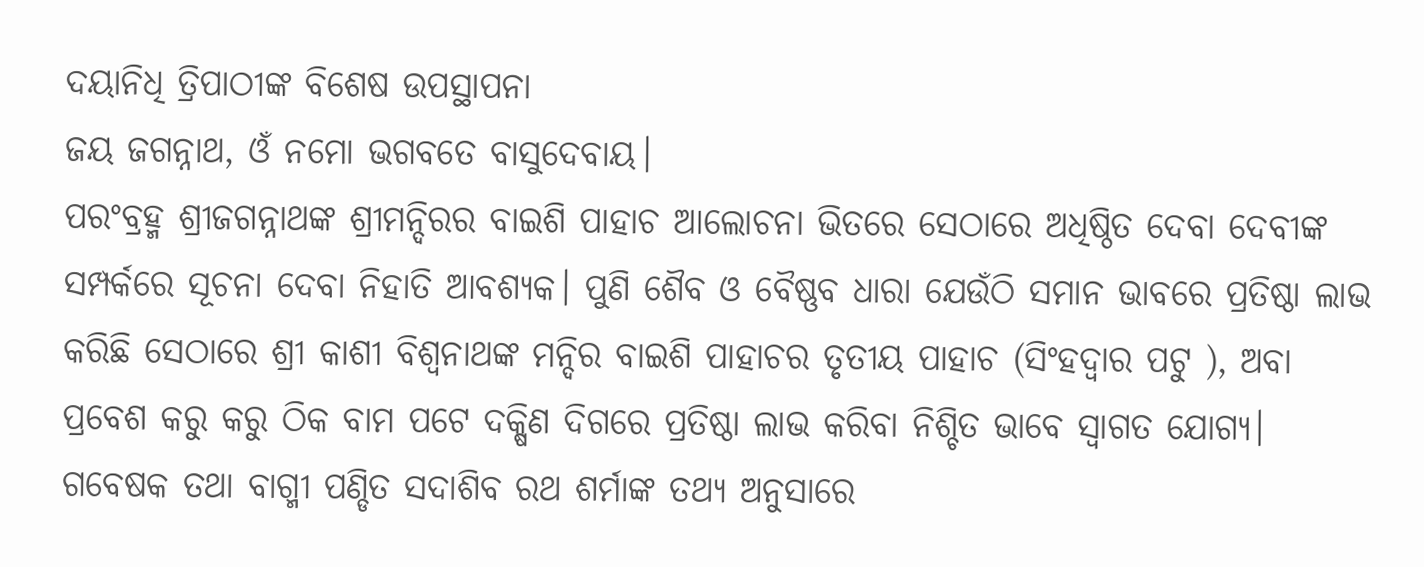ଦୟାନିଧି ତ୍ରିପାଠୀଙ୍କ ବିଶେଷ ଉପସ୍ଥାପନା
ଜୟ ଜଗନ୍ନାଥ, ଓଁ ନମୋ ଭଗବତେ ବାସୁଦେବାୟ।
ପରଂବ୍ରହ୍ମ ଶ୍ରୀଜଗନ୍ନାଥଙ୍କ ଶ୍ରୀମନ୍ଦିରର ବାଇଶି ପାହାଚ ଆଲୋଚନା ଭିତରେ ସେଠାରେ ଅଧିଷ୍ଠିତ ଦେବା ଦେବୀଙ୍କ ସମ୍ପର୍କରେ ସୂଚନା ଦେବା ନିହାତି ଆବଶ୍ୟକ। ପୁଣି ଶୈବ ଓ ବୈଷ୍ଣବ ଧାରା ଯେଉଁଠି ସମାନ ଭାବରେ ପ୍ରତିଷ୍ଠା ଲାଭ କରିଛି ସେଠାରେ ଶ୍ରୀ କାଶୀ ବିଶ୍ୱନାଥଙ୍କ ମନ୍ଦିର ବାଇଶି ପାହାଚର ତୃତୀୟ ପାହାଚ (ସିଂହଦ୍ୱାର ପଟୁ ), ଅବା ପ୍ରବେଶ କରୁ କରୁ ଠିକ ବାମ ପଟେ ଦକ୍ଷିଣ ଦିଗରେ ପ୍ରତିଷ୍ଠା ଲାଭ କରିବା ନିଶ୍ଚିତ ଭାବେ ସ୍ୱାଗତ ଯୋଗ୍ୟ। ଗବେଷକ ତଥା ବାଗ୍ମୀ ପଣ୍ଡିତ ସଦାଶିବ ରଥ ଶର୍ମାଙ୍କ ତଥ୍ୟ ଅନୁସାରେ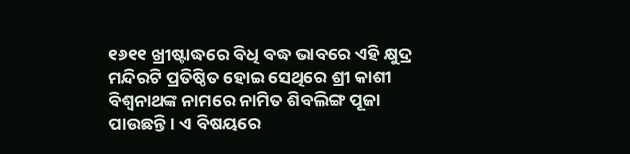୧୬୧୧ ଖ୍ରୀଷ୍ଟାଦ୍ଧରେ ବିଧି ବଦ୍ଧ ଭାବରେ ଏହି କ୍ଷୁଦ୍ର ମନ୍ଦିରଟି ପ୍ରତିଷ୍ଠିତ ହୋଇ ସେଥିରେ ଶ୍ରୀ କାଶୀ ବିଶ୍ଵନାଥଙ୍କ ନାମରେ ନାମିତ ଶିବଲିଙ୍ଗ ପୂଜା ପାଉଛନ୍ତି। ଏ ବିଷୟରେ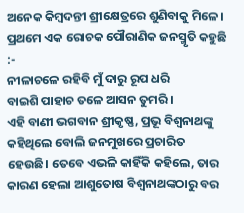ଅନେକ କିମ୍ବଦନ୍ତୀ ଶ୍ରୀକ୍ଷେତ୍ରରେ ଶୁଣିବାକୁ ମିଳେ। ପ୍ରଥମେ ଏକ ରୋଚକ ପୌରାଣିକ ଜନସ୍ମୃତି କହୁଛି :-
ନୀଳାଚଳେ ରହିବି ମୁଁ ଦାରୁ ରୂପ ଧରି
ବାଇଶି ପାହାଚ ତଳେ ଆସନ ତୁମରି ।
ଏହି ବାଣୀ ଭଗବାନ ଶ୍ରୀକୃଷ୍ଣ, ପ୍ରଭୂ ବିଶ୍ୱନାଥଙ୍କୁ କହିଥିଲେ ବୋଲି ଜନମୁଖରେ ପ୍ରଚାରିତ ହେଉଛି। ତେବେ ଏଭଳି କାହିଁକି କହିଲେ, ତାର କାରଣ ହେଲା ଆଶୁତୋଷ ବିଶ୍ଵନାଥଙ୍କଠାରୁ ବର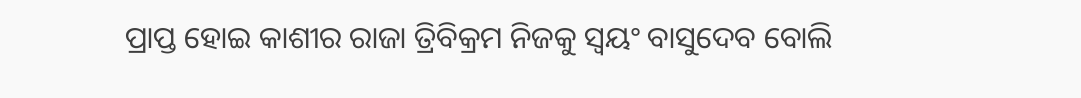ପ୍ରାପ୍ତ ହୋଇ କାଶୀର ରାଜା ତ୍ରିବିକ୍ରମ ନିଜକୁ ସ୍ୱୟଂ ବାସୁଦେବ ବୋଲି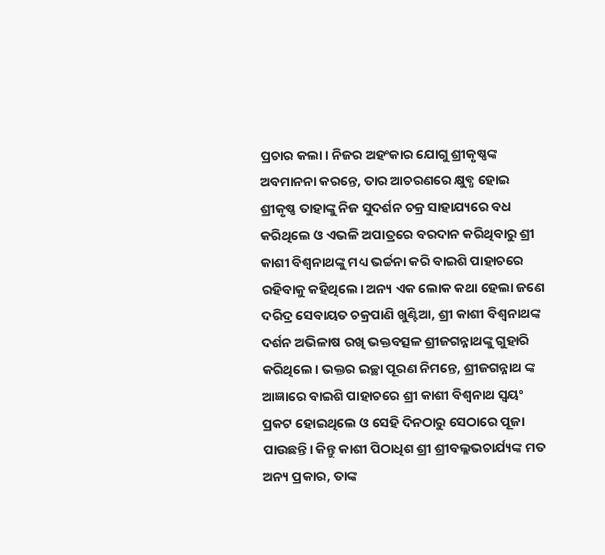ପ୍ରଚାର କଲା। ନିଜର ଅହଂକାର ଯୋଗୁ ଶ୍ରୀକୃଷ୍ଣଙ୍କ ଅବମାନନା କରନ୍ତେ, ତାର ଆଚରଣରେ କ୍ଷୁବ୍ଧ ହୋଇ ଶ୍ରୀକୃଷ୍ଣ ତାହାଙ୍କୁ ନିଜ ସୁଦର୍ଶନ ଚକ୍ର ସାହାଯ୍ୟରେ ବଧ କରିଥିଲେ ଓ ଏଭଳି ଅପାତ୍ରରେ ବରଦାନ କରିଥିବାରୁ ଶ୍ରୀ କାଶୀ ବିଶ୍ୱନାଥଙ୍କୁ ମଧ୍ୟ ଭର୍ଚ୍ଚନା କରି ବାଇଶି ପାହାଚରେ ରହିବାକୁ କହିଥିଲେ। ଅନ୍ୟ ଏକ ଲୋକ କଥା ହେଲା ଜଣେ ଦରିଦ୍ର ସେବାୟତ ଚକ୍ରପାଣି ଖୁଣ୍ଟିଆ, ଶ୍ରୀ କାଶୀ ବିଶ୍ୱନାଥଙ୍କ ଦର୍ଶନ ଅଭିଳାଷ ରଖି ଭକ୍ତବତ୍ସଳ ଶ୍ରୀଜଗନ୍ନାଥଙ୍କୁ ଗୁହାରି କରିଥିଲେ। ଭକ୍ତର ଇଚ୍ଛା ପୂରଣ ନିମନ୍ତେ, ଶ୍ରୀଜଗନ୍ନାଥ ଙ୍କ ଆଜ୍ଞାରେ ବାଇଶି ପାହାଚରେ ଶ୍ରୀ କାଶୀ ବିଶ୍ଵନାଥ ସ୍ୱୟଂ ପ୍ରକଟ ହୋଇଥିଲେ ଓ ସେହି ଦିନଠାରୁ ସେଠାରେ ପୂଜା ପାଉଛନ୍ତି। କିନ୍ତୁ କାଶୀ ପିଠାଧିଶ ଶ୍ରୀ ଶ୍ରୀବଲ୍ଳଭଚାର୍ଯ୍ୟଙ୍କ ମତ ଅନ୍ୟ ପ୍ରକାର, ତାଙ୍କ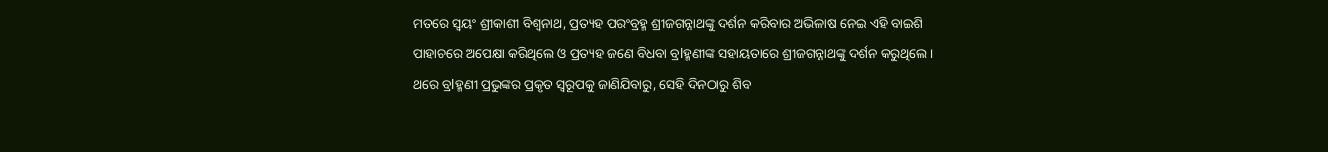ମତରେ ସ୍ୱୟଂ ଶ୍ରୀକାଶୀ ବିଶ୍ୱନାଥ, ପ୍ରତ୍ୟହ ପରଂବ୍ରହ୍ମ ଶ୍ରୀଜଗନ୍ନାଥଙ୍କୁ ଦର୍ଶନ କରିବାର ଅଭିଳାଷ ନେଇ ଏହି ବାଇଶି ପାହାଚରେ ଅପେକ୍ଷା କରିଥିଲେ ଓ ପ୍ରତ୍ୟହ ଜଣେ ବିଧବା ବ୍ରlହ୍ମଣୀଙ୍କ ସହାୟତାରେ ଶ୍ରୀଜଗନ୍ନାଥଙ୍କୁ ଦର୍ଶନ କରୁଥିଲେ। ଥରେ ବ୍ରlହ୍ମଣୀ ପ୍ରଭୁଙ୍କର ପ୍ରକୃତ ସ୍ୱରୂପକୁ ଜାଣିଯିବାରୁ, ସେହି ଦିନଠାରୁ ଶିବ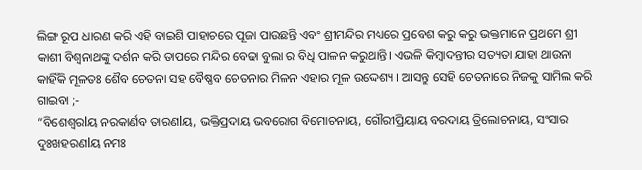ଲିଙ୍ଗ ରୂପ ଧାରଣ କରି ଏହି ବାଇଶି ପାହାଚରେ ପୂଜା ପାଉଛନ୍ତି ଏବଂ ଶ୍ରୀମନ୍ଦିର ମଧ୍ୟରେ ପ୍ରବେଶ କରୁ କରୁ ଭକ୍ତମାନେ ପ୍ରଥମେ ଶ୍ରୀ କାଶୀ ବିଶ୍ୱନାଥଙ୍କୁ ଦର୍ଶନ କରି ତାପରେ ମନ୍ଦିର ବେଢା ବୁଲା ର ବିଧି ପାଳନ କରୁଥାନ୍ତି। ଏଭଳି କିମ୍ବାଦନ୍ତୀର ସତ୍ୟତା ଯାହା ଥାଉନା କାହିଁକି ମୂଳତଃ ଶୈବ ଚେତନା ସହ ବୈଷ୍ଣବ ଚେତନାର ମିଳନ ଏହାର ମୂଳ ଉଦ୍ଦେଶ୍ୟ । ଆସନ୍ତୁ ସେହି ଚେତନାରେ ନିଜକୁ ସାମିଲ କରି ଗାଇବା ;-
“ବିଶେଶ୍ୱରlୟ ନରକାର୍ଣବ ତାରଣlୟ, ଭକ୍ତିପ୍ରଦାୟ ଭବରୋଗ ବିମୋଚନାୟ, ଗୌରୀପ୍ରିୟାୟ ବରଦାୟ ତ୍ରିଲୋଚନାୟ, ସଂସାର ଦୁଃଖହରଣlୟ ନମଃ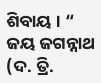ଶିବାୟ । “
ଜୟ ଜଗନ୍ନାଥ (ଦ. ତ୍ରି.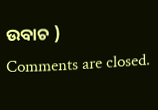ଉବାଚ )
Comments are closed.